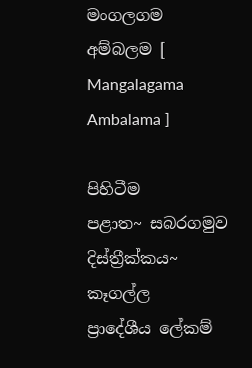මංගලගම අම්බලම [ Mangalagama Ambalama ]

පිහිටීම
පළාත~ සබරගමුව
දිස්ත්‍රීක්කය~ කෑගල්ල
ප්‍රාදේශීය ලේකම්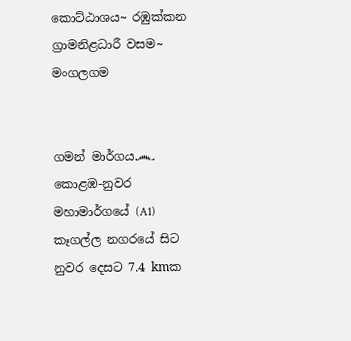කොට්ඨාශය~ රඹුක්කන
ග්‍රාමනිළධාරී වසම~ මංගලගම


ගමන් මාර්ගය෴
කොළඹ-නුවර මහාමාර්ගයේ (A1) කෑගල්ල නගරයේ සිට නුවර දෙසට 7.4 kmක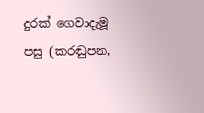දුරක් ගෙවාදැමූ පසු (කරඬුපන,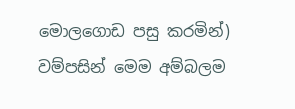මොලගොඩ පසු කරමින්) වම්පසින් මෙම අම්බලම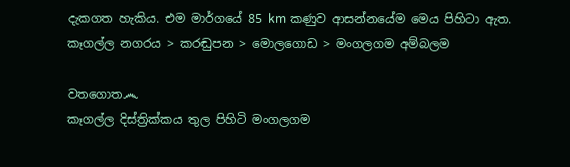දැකගත හැකිය. එම මාර්ගයේ 85 km කණුව ආසන්නයේම මෙය පිහිටා ඇත.
කෑගල්ල නගරය > කරඬුපන > මොලගොඩ > මංගලගම අම්බලම

වතගොත෴
කෑගල්ල දිස්ත්‍රික්කය තුල පිහිටි මංගලගම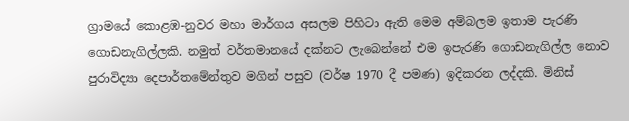ග්‍රාමයේ කොළඹ-නුවර මහා මාර්ගය අසලම පිහිටා ඇති මෙම අම්බලම ඉතාම පැරණි ගොඩනැගිල්ලකි. නමුත් වර්තමානයේ දක්නට ලැබෙන්නේ එම ඉපැරණි ගොඩනැගිල්ල නොව පුරාවිද්‍යා දෙපාර්තමේන්තුව මගින් පසුව (වර්ෂ 1970 දී පමණ) ඉදිකරන ලද්දකි. මිනිස්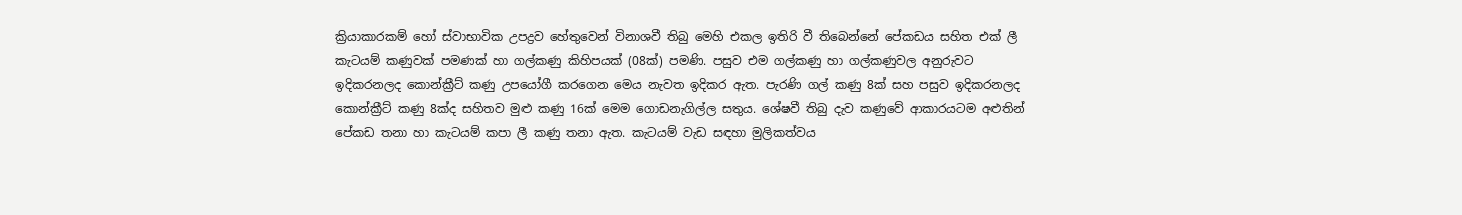ක්‍රියාකාරකම් හෝ ස්වාභාවික උපද්‍රව හේතුවෙන් විනාශවී තිබු මෙහි එකල ඉතිරි වී තිබෙන්නේ පේකඩය සහිත එක් ලී කැටයම් කණුවක් පමණක් හා ගල්කණු කිහිපයක් (08ක්) පමණි. පසුව එම ගල්කණු හා ගල්කණුවල අනුරුවට ඉදිකරනලද කොන්ක්‍රීට් කණු උපයෝගී කරගෙන මෙය නැවත ඉදිකර ඇත. පැරණි ගල් කණු 8ක් සහ පසුව ඉදිකරනලද කොන්ක්‍රීට් කණු 8ක්ද සහිතව මුළු කණු 16ක් මෙම ගොඩනැගිල්ල සතුය. ශේෂවී තිබු දැව කණුවේ ආකාරයටම අළුතින් පේකඩ තනා හා කැටයම් කපා ලී කණු තනා ඇත. කැටයම් වැඩ සඳහා මුලිකත්වය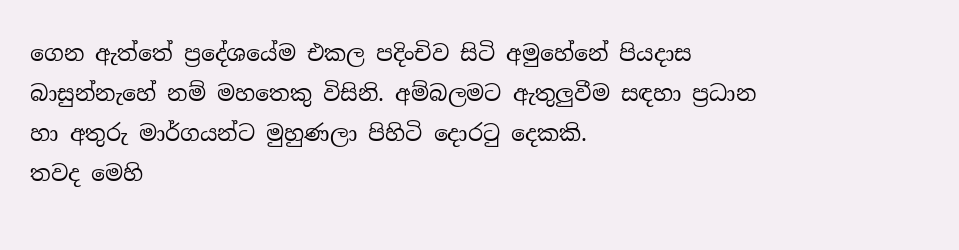ගෙන ඇත්තේ ප්‍රදේශයේම එකල පදිංචිව සිටි අමුහේනේ පියදාස බාසුන්නැහේ නම් මහතෙකු විසිනි. අම්බලමට ඇතුලුවීම සඳහා ප්‍රධාන හා අතුරු මාර්ගයන්ට මුහුණලා පිහිටි දොරටු දෙකකි.
තවද මෙහි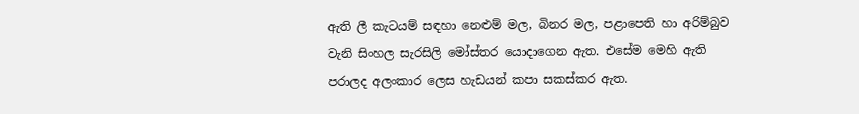ඇති ලී කැටයම් සඳහා නෙළුම් මල, බිනර මල, පළාපෙති හා අරිම්බුව වැනි සිංහල සැරසිලි මෝස්‌තර යොදාගෙන ඇත. එසේම මෙහි ඇති පරාලද අලංකාර ලෙස හැඩයන් කපා සකස්කර ඇත.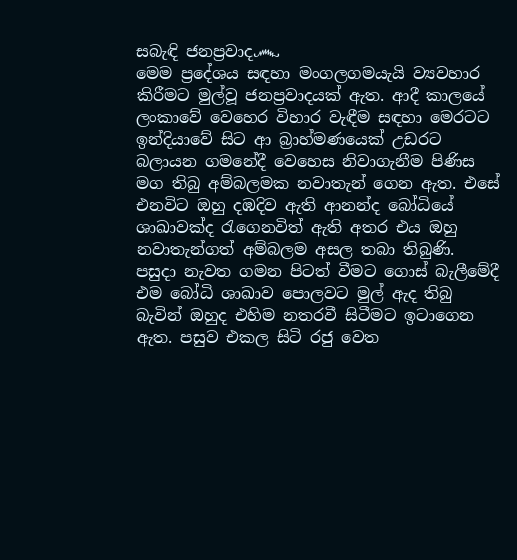සබැඳි ජනප්‍රවාද෴
මෙම ප්‍රදේශය සඳහා මංගලගමයැයි ව්‍යවහාර කිරීමට මුල්වූ ජනප්‍රවාදයක් ඇත. ආදී කාලයේ ලංකාවේ වෙහෙර විහාර වැඳීම සඳහා මෙරටට ඉන්දියාවේ සිට ආ බ්‍රාහ්මණයෙක් උඩරට බලායන ගමනේදී වෙහෙස නිවාගැනීම පිණිස මග තිබු අම්බලමක නවාතැන් ගෙන ඇත. එසේ එනවිට ඔහු දඹදිව ඇති ආනන්ද බෝධියේ ශාඛාවක්ද රැගෙනවිත් ඇති අතර එය ඔහු නවාතැන්ගත් අම්බලම අසල තබා තිබුණි. පසුදා නැවත ගමන පිටත් වීමට ගොස් බැලීමේදී එම බෝධි ශාඛාව පොලවට මුල් ඇද තිබු බැවින් ඔහුද එහිම නතරවී සිටීමට ඉටාගෙන ඇත. පසුව එකල සිටි රජු වෙත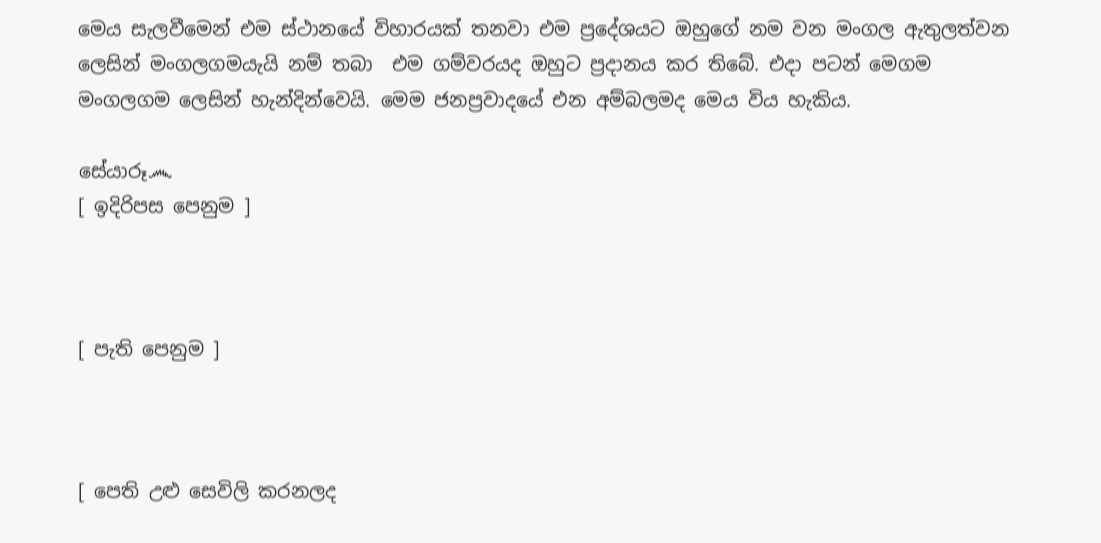මෙය සැලවීමෙන් එම ස්ථානයේ විහාරයක් තනවා එම ප්‍රදේශයට ඔහුගේ නම වන මංගල ඇතුලත්වන ලෙසින් මංගලගමයැයි නම් තබා  එම ගම්වරයද ඔහුට ප්‍රදානය කර තිබේ. එදා පටන් මෙගම මංගලගම ලෙසින් හැන්දින්වෙයි. මෙම ජනප්‍රවාදයේ එන අම්බලමද මෙය විය හැකිය.

සේයාරූ෴
[ ඉදිරිපස පෙනුම ]



[ පැති පෙනුම ]



[ පෙති උළු සෙවිලි කරනලද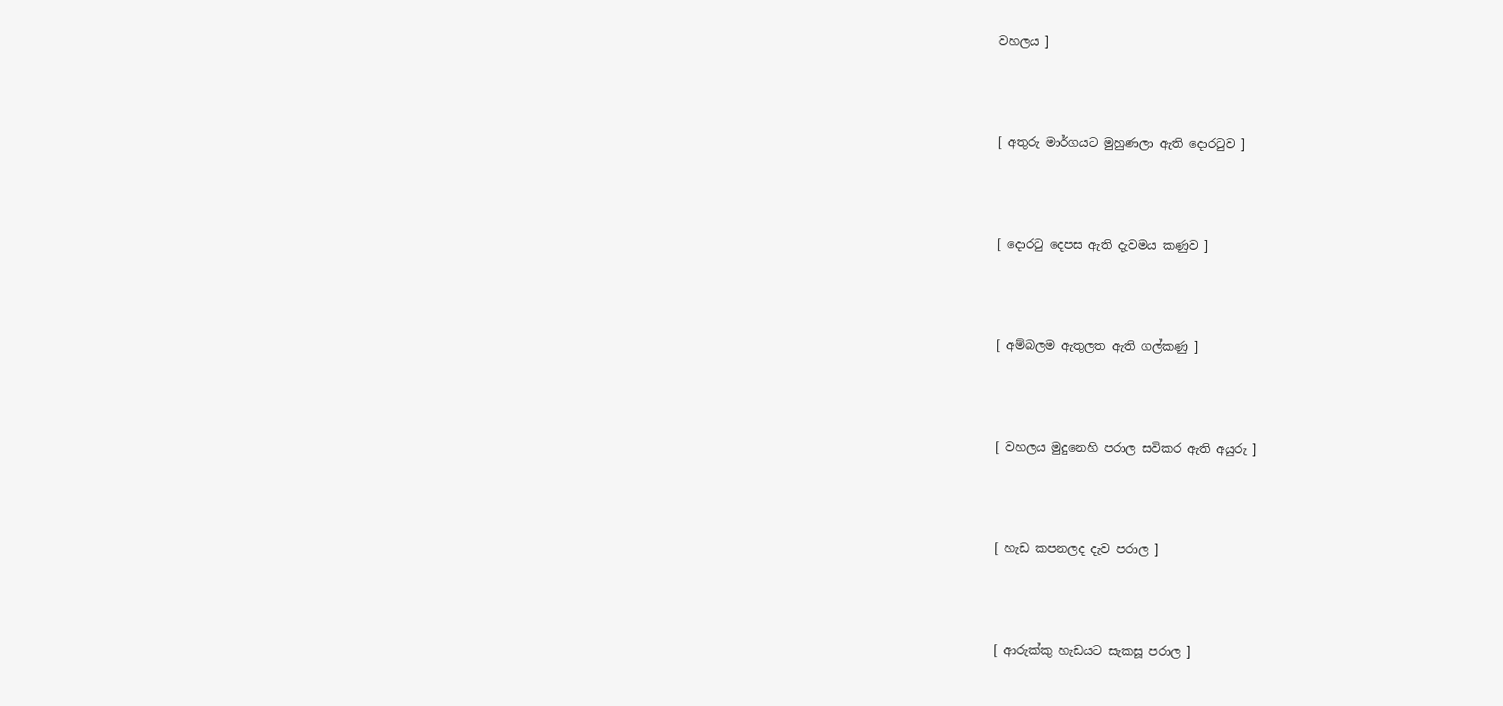වහලය ]



[ අතුරු මාර්ගයට මුහුණලා ඇති දොරටුව ]



[ දොරටු දෙපස ඇති දැවමය කණුව ]



[ අම්බලම ඇතුලත ඇති ගල්කණු ]



[ වහලය මුදුනෙහි පරාල සවිකර ඇති අයුරු ]



[ හැඩ කපනලද දැව පරාල ]



[ ආරුක්කු හැඩයට සැකසූ පරාල ]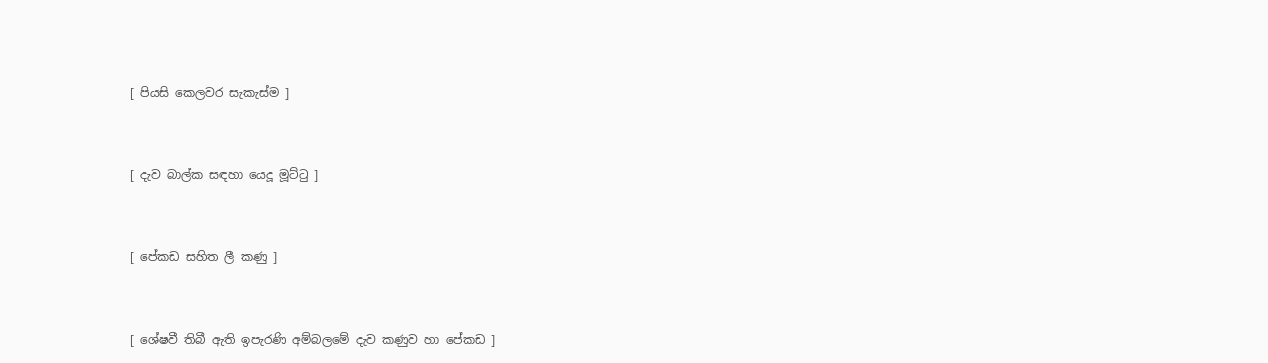[ පියසි කෙලවර සැකැස්ම ]



[ දැව බාල්ක සඳහා යෙදූ මූට්ටු ]



[ පේකඩ සහිත ලී කණු ]



[ ශේෂවී තිබී ඇති ඉපැරණි අම්බලමේ දැව කණුව හා පේකඩ ]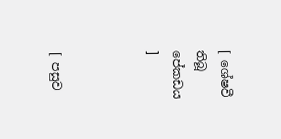[ ශේෂවී තිබූ පේකඩය ]



[ පසුව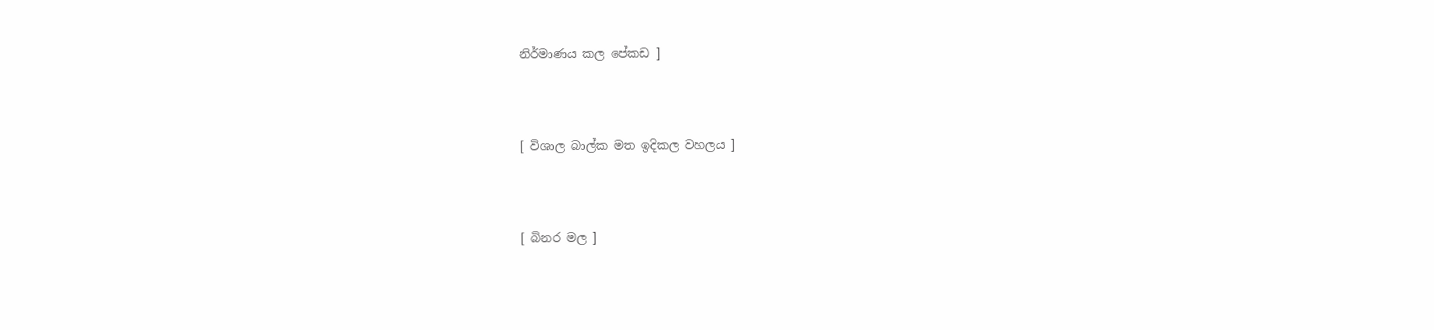නිර්මාණය කල පේකඩ ]



[ විශාල බාල්ක මත ඉදිකල වහලය ]



[ බිනර මල ]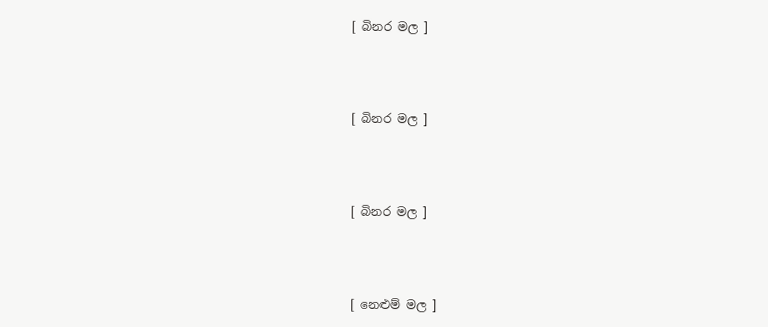[ බිනර මල ]



[ බිනර මල ]



[ බිනර මල ]



[ නෙළුම් මල ]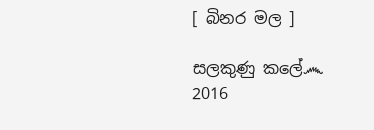[ බිනර මල ]

සලකුණු කලේ෴
2016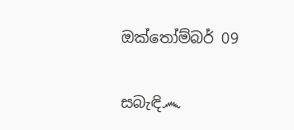ඔක්තෝම්බර් 09

සබැඳි෴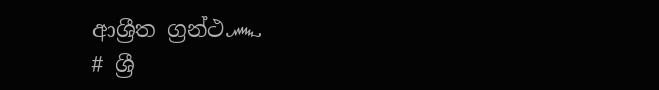ආශ්‍රීත ග්‍රන්ථ෴
# ශ්‍රී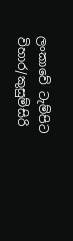ලංකාවේ ටැම්පිට විහාර/කුසුම්සිරි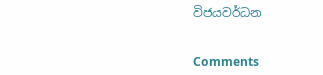විජයවර්ධන


Comments